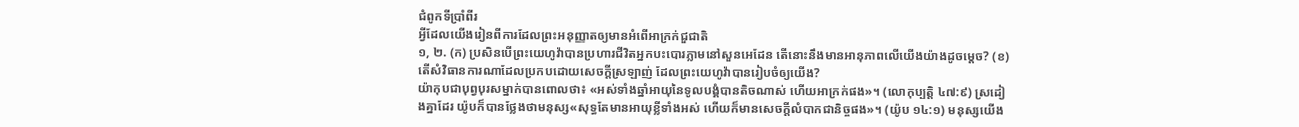ជំពូកទីប្រាំពីរ
អ្វីដែលយើងរៀនពីការដែលព្រះអនុញ្ញាតឲ្យមានអំពើអាក្រក់ជួជាតិ
១, ២. (ក) ប្រសិនបើព្រះយេហូវ៉ាបានប្រហារជីវិតអ្នកបះបោរភ្លាមនៅសួនអេដែន តើនោះនឹងមានអានុភាពលើយើងយ៉ាងដូចម្ដេច? (ខ) តើសំវិធានការណាដែលប្រកបដោយសេចក្ដីស្រឡាញ់ ដែលព្រះយេហូវ៉ាបានរៀបចំឲ្យយើង?
យ៉ាកុបជាបុព្វបុរសម្នាក់បានពោលថា៖ «អស់ទាំងឆ្នាំអាយុនៃទូលបង្គំបានតិចណាស់ ហើយអាក្រក់ផង»។ (លោកុប្បត្តិ ៤៧:៩) ស្រដៀងគ្នាដែរ យ៉ូបក៏បានថ្លែងថាមនុស្ស«សុទ្ធតែមានអាយុខ្លីទាំងអស់ ហើយក៏មានសេចក្ដីលំបាកជានិច្ចផង»។ (យ៉ូប ១៤:១) មនុស្សយើង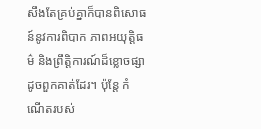សឹងតែគ្រប់គ្នាក៏បានពិសោធន៍នូវការពិបាក ភាពអយុត្ដិធម៌ និងព្រឹត្ដិការណ៍ដ៏ខ្លោចផ្សាដូចពួកគាត់ដែរ។ ប៉ុន្តែ កំណើតរបស់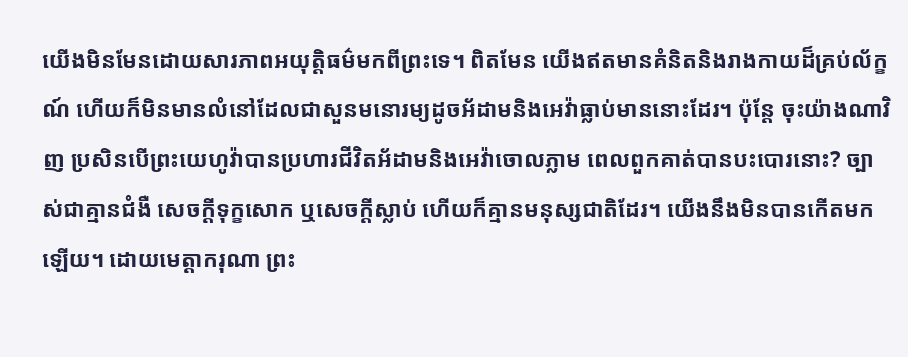យើងមិនមែនដោយសារភាពអយុត្ដិធម៌មកពីព្រះទេ។ ពិតមែន យើងឥតមានគំនិតនិងរាងកាយដ៏គ្រប់ល័ក្ខណ៍ ហើយក៏មិនមានលំនៅដែលជាសួនមនោរម្យដូចអ័ដាមនិងអេវ៉ាធ្លាប់មាននោះដែរ។ ប៉ុន្តែ ចុះយ៉ាងណាវិញ ប្រសិនបើព្រះយេហូវ៉ាបានប្រហារជីវិតអ័ដាមនិងអេវ៉ាចោលភ្លាម ពេលពួកគាត់បានបះបោរនោះ? ច្បាស់ជាគ្មានជំងឺ សេចក្ដីទុក្ខសោក ឬសេចក្ដីស្លាប់ ហើយក៏គ្មានមនុស្សជាតិដែរ។ យើងនឹងមិនបានកើតមកឡើយ។ ដោយមេត្ដាករុណា ព្រះ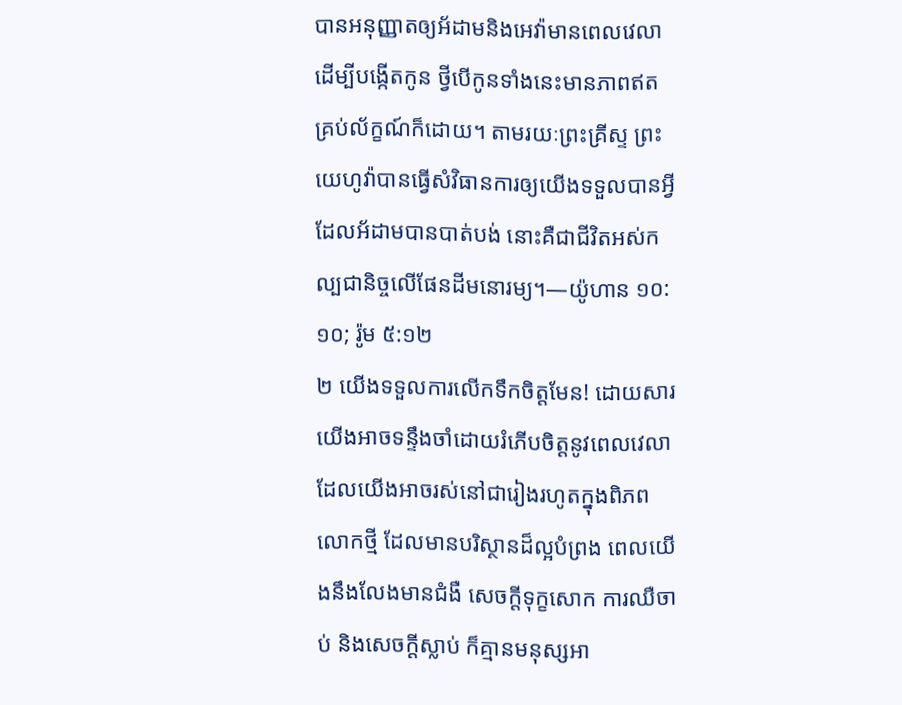បានអនុញ្ញាតឲ្យអ័ដាមនិងអេវ៉ាមានពេលវេលា ដើម្បីបង្កើតកូន ថ្វីបើកូនទាំងនេះមានភាពឥតគ្រប់ល័ក្ខណ៍ក៏ដោយ។ តាមរយៈព្រះគ្រីស្ទ ព្រះយេហូវ៉ាបានធ្វើសំវិធានការឲ្យយើងទទួលបានអ្វីដែលអ័ដាមបានបាត់បង់ នោះគឺជាជីវិតអស់កល្បជានិច្ចលើផែនដីមនោរម្យ។—យ៉ូហាន ១០:១០; រ៉ូម ៥:១២
២ យើងទទួលការលើកទឹកចិត្តមែន! ដោយសារយើងអាចទន្ទឹងចាំដោយរំភើបចិត្តនូវពេលវេលាដែលយើងអាចរស់នៅជារៀងរហូតក្នុងពិភពលោកថ្មី ដែលមានបរិស្ថានដ៏ល្អបំព្រង ពេលយើងនឹងលែងមានជំងឺ សេចក្ដីទុក្ខសោក ការឈឺចាប់ និងសេចក្ដីស្លាប់ ក៏គ្មានមនុស្សអា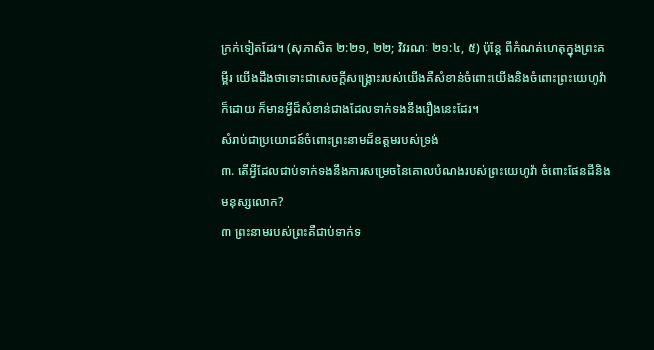ក្រក់ទៀតដែរ។ (សុភាសិត ២:២១, ២២; វិវរណៈ ២១:៤, ៥) ប៉ុន្តែ ពីកំណត់ហេតុក្នុងព្រះគម្ពីរ យើងដឹងថាទោះជាសេចក្ដីសង្គ្រោះរបស់យើងគឺសំខាន់ចំពោះយើងនិងចំពោះព្រះយេហូវ៉ាក៏ដោយ ក៏មានអ្វីដ៏សំខាន់ជាងដែលទាក់ទងនឹងរឿងនេះដែរ។
សំរាប់ជាប្រយោជន៍ចំពោះព្រះនាមដ៏ឧត្តមរបស់ទ្រង់
៣. តើអ្វីដែលជាប់ទាក់ទងនឹងការសម្រេចនៃគោលបំណងរបស់ព្រះយេហូវ៉ា ចំពោះផែនដីនិងមនុស្សលោក?
៣ ព្រះនាមរបស់ព្រះគឺជាប់ទាក់ទ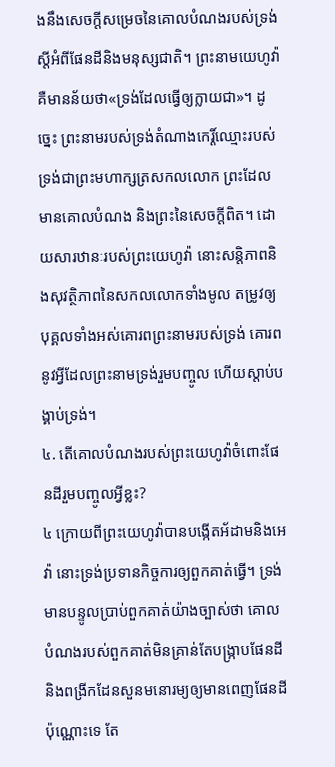ងនឹងសេចក្ដីសម្រេចនៃគោលបំណងរបស់ទ្រង់ ស្តីអំពីផែនដីនិងមនុស្សជាតិ។ ព្រះនាមយេហូវ៉ា គឺមានន័យថា«ទ្រង់ដែលធ្វើឲ្យក្លាយជា»។ ដូច្នេះ ព្រះនាមរបស់ទ្រង់តំណាងកេរ្ដិ៍ឈ្មោះរបស់ទ្រង់ជាព្រះមហាក្សត្រសកលលោក ព្រះដែលមានគោលបំណង និងព្រះនៃសេចក្ដីពិត។ ដោយសារឋានៈរបស់ព្រះយេហូវ៉ា នោះសន្ដិភាពនិងសុវត្ថិភាពនៃសកលលោកទាំងមូល តម្រូវឲ្យបុគ្គលទាំងអស់គោរពព្រះនាមរបស់ទ្រង់ គោរពនូវអ្វីដែលព្រះនាមទ្រង់រួមបញ្ចូល ហើយស្ដាប់បង្គាប់ទ្រង់។
៤. តើគោលបំណងរបស់ព្រះយេហូវ៉ាចំពោះផែនដីរួមបញ្ចូលអ្វីខ្លះ?
៤ ក្រោយពីព្រះយេហូវ៉ាបានបង្កើតអ័ដាមនិងអេវ៉ា នោះទ្រង់ប្រទានកិច្ចការឲ្យពួកគាត់ធ្វើ។ ទ្រង់មានបន្ទូលប្រាប់ពួកគាត់យ៉ាងច្បាស់ថា គោលបំណងរបស់ពួកគាត់មិនគ្រាន់តែបង្ក្រាបផែនដី និងពង្រីកដែនសួនមនោរម្យឲ្យមានពេញផែនដីប៉ុណ្ណោះទេ តែ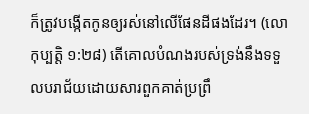ក៏ត្រូវបង្កើតកូនឲ្យរស់នៅលើផែនដីផងដែរ។ (លោកុប្បត្តិ ១:២៨) តើគោលបំណងរបស់ទ្រង់នឹងទទួលបរាជ័យដោយសារពួកគាត់ប្រព្រឹ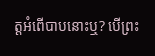ត្តអំពើបាបនោះឬ? បើព្រះ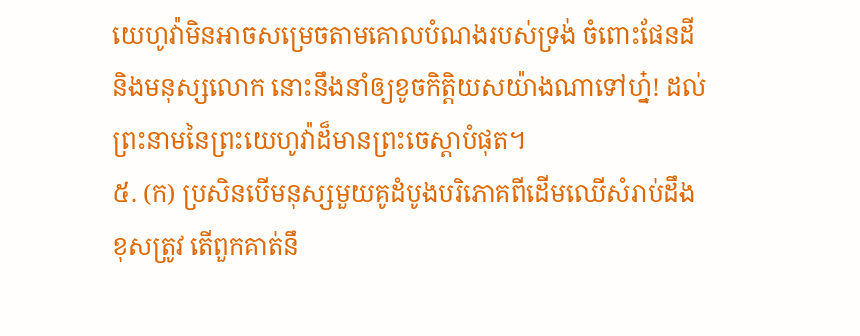យេហូវ៉ាមិនអាចសម្រេចតាមគោលបំណងរបស់ទ្រង់ ចំពោះផែនដីនិងមនុស្សលោក នោះនឹងនាំឲ្យខូចកិត្ដិយសយ៉ាងណាទៅហ្ន៎! ដល់ព្រះនាមនៃព្រះយេហូវ៉ាដ៏មានព្រះចេស្ដាបំផុត។
៥. (ក) ប្រសិនបើមនុស្សមួយគូដំបូងបរិភោគពីដើមឈើសំរាប់ដឹងខុសត្រូវ តើពួកគាត់នឹ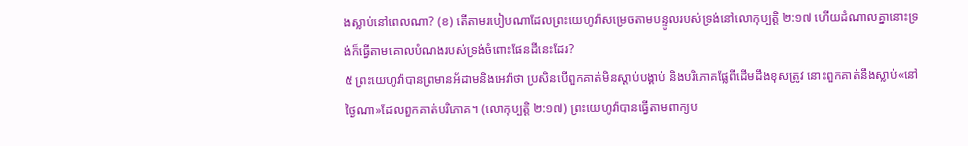ងស្លាប់នៅពេលណា? (ខ) តើតាមរបៀបណាដែលព្រះយេហូវ៉ាសម្រេចតាមបន្ទូលរបស់ទ្រង់នៅលោកុប្បត្តិ ២:១៧ ហើយដំណាលគ្នានោះទ្រង់ក៏ធ្វើតាមគោលបំណងរបស់ទ្រង់ចំពោះផែនដីនេះដែរ?
៥ ព្រះយេហូវ៉ាបានព្រមានអ័ដាមនិងអេវ៉ាថា ប្រសិនបើពួកគាត់មិនស្ដាប់បង្គាប់ និងបរិភោគផ្លែពីដើមដឹងខុសត្រូវ នោះពួកគាត់នឹងស្លាប់«នៅថ្ងៃណា»ដែលពួកគាត់បរិភោគ។ (លោកុប្បត្តិ ២:១៧) ព្រះយេហូវ៉ាបានធ្វើតាមពាក្យប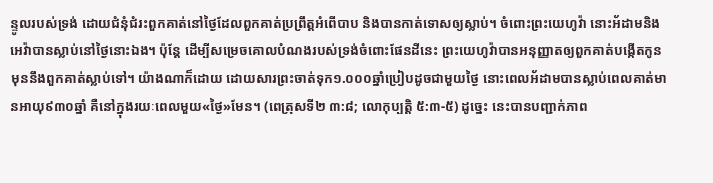ន្ទូលរបស់ទ្រង់ ដោយជំនុំជំរះពួកគាត់នៅថ្ងៃដែលពួកគាត់ប្រព្រឹត្តអំពើបាប និងបានកាត់ទោសឲ្យស្លាប់។ ចំពោះព្រះយេហូវ៉ា នោះអ័ដាមនិងអេវ៉ាបានស្លាប់នៅថ្ងៃនោះឯង។ ប៉ុន្តែ ដើម្បីសម្រេចគោលបំណងរបស់ទ្រង់ចំពោះផែនដីនេះ ព្រះយេហូវ៉ាបានអនុញ្ញាតឲ្យពួកគាត់បង្កើតកូនមុននឹងពួកគាត់ស្លាប់ទៅ។ យ៉ាងណាក៏ដោយ ដោយសារព្រះចាត់ទុក១.០០០ឆ្នាំប្រៀបដូចជាមួយថ្ងៃ នោះពេលអ័ដាមបានស្លាប់ពេលគាត់មានអាយុ៩៣០ឆ្នាំ គឺនៅក្នុងរយៈពេលមួយ«ថ្ងៃ»មែន។ (ពេត្រុសទី២ ៣:៨; លោកុប្បត្តិ ៥:៣-៥) ដូច្នេះ នេះបានបញ្ជាក់ភាព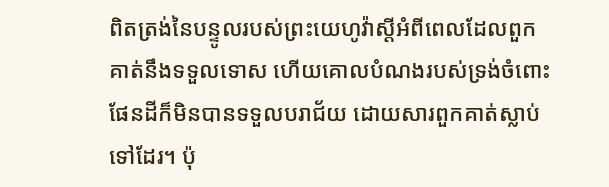ពិតត្រង់នៃបន្ទូលរបស់ព្រះយេហូវ៉ាស្តីអំពីពេលដែលពួកគាត់នឹងទទួលទោស ហើយគោលបំណងរបស់ទ្រង់ចំពោះផែនដីក៏មិនបានទទួលបរាជ័យ ដោយសារពួកគាត់ស្លាប់ទៅដែរ។ ប៉ុ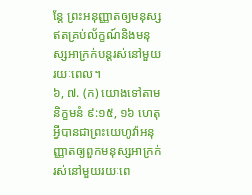ន្តែ ព្រះអនុញ្ញាតឲ្យមនុស្សឥតគ្រប់ល័ក្ខណ៍និងមនុស្សអាក្រក់បន្តរស់នៅមួយរយៈពេល។
៦, ៧. (ក) យោងទៅតាមនិក្ខមនំ ៩:១៥, ១៦ ហេតុអ្វីបានជាព្រះយេហូវ៉ាអនុញ្ញាតឲ្យពួកមនុស្សអាក្រក់រស់នៅមួយរយៈពេ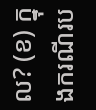ល? (ខ) ក្នុងករណីរប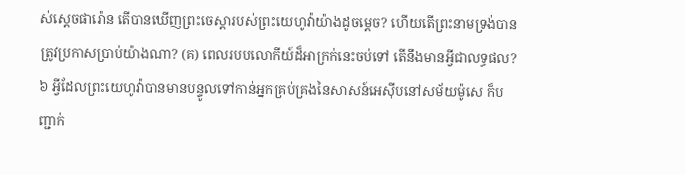ស់ស្តេចផារ៉ោន តើបានឃើញព្រះចេស្ដារបស់ព្រះយេហូវ៉ាយ៉ាងដូចម្ដេច? ហើយតើព្រះនាមទ្រង់បានត្រូវប្រកាសប្រាប់យ៉ាងណា? (គ) ពេលរបបលោកីយ៍ដ៏អាក្រក់នេះចប់ទៅ តើនឹងមានអ្វីជាលទ្ធផល?
៦ អ្វីដែលព្រះយេហូវ៉ាបានមានបន្ទូលទៅកាន់អ្នកគ្រប់គ្រងនៃសាសន៍អេស៊ីបនៅសម័យម៉ូសេ ក៏បញ្ជាក់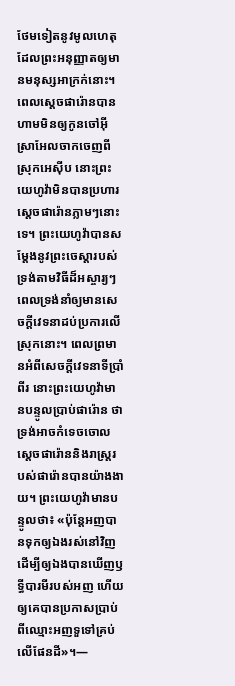ថែមទៀតនូវមូលហេតុដែលព្រះអនុញ្ញាតឲ្យមានមនុស្សអាក្រក់នោះ។ ពេលស្តេចផារ៉ោនបានហាមមិនឲ្យកូនចៅអ៊ីស្រាអែលចាកចេញពីស្រុកអេស៊ីប នោះព្រះយេហូវ៉ាមិនបានប្រហារស្តេចផារ៉ោនភ្លាមៗនោះទេ។ ព្រះយេហូវ៉ាបានសម្ដែងនូវព្រះចេស្ដារបស់ទ្រង់តាមវិធីដ៏អស្ចារ្យៗ ពេលទ្រង់នាំឲ្យមានសេចក្ដីវេទនាដប់ប្រការលើស្រុកនោះ។ ពេលព្រមានអំពីសេចក្ដីវេទនាទីប្រាំពីរ នោះព្រះយេហូវ៉ាមានបន្ទូលប្រាប់ផារ៉ោន ថាទ្រង់អាចកំទេចចោលស្តេចផារ៉ោននិងរាស្ត្ររបស់ផារ៉ោនបានយ៉ាងងាយ។ ព្រះយេហូវ៉ាមានបន្ទូលថា៖ «ប៉ុន្តែអញបានទុកឲ្យឯងរស់នៅវិញ ដើម្បីឲ្យឯងបានឃើញឫទ្ធីបារមីរបស់អញ ហើយឲ្យគេបានប្រកាសប្រាប់ពីឈ្មោះអញទួទៅគ្រប់លើផែនដី»។—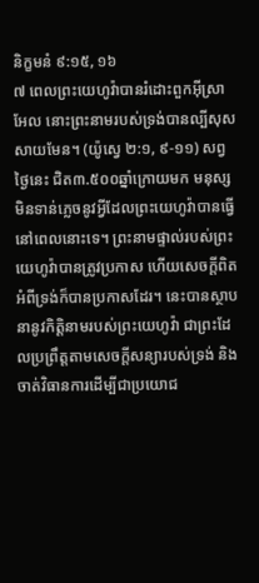និក្ខមនំ ៩:១៥, ១៦
៧ ពេលព្រះយេហូវ៉ាបានរំដោះពួកអ៊ីស្រាអែល នោះព្រះនាមរបស់ទ្រង់បានល្បីសុសសាយមែន។ (យ៉ូស្វេ ២:១, ៩-១១) សព្វថ្ងៃនេះ ជិត៣.៥០០ឆ្នាំក្រោយមក មនុស្សមិនទាន់ភ្លេចនូវអ្វីដែលព្រះយេហូវ៉ាបានធ្វើនៅពេលនោះទេ។ ព្រះនាមផ្ទាល់របស់ព្រះយេហូវ៉ាបានត្រូវប្រកាស ហើយសេចក្ដីពិតអំពីទ្រង់ក៏បានប្រកាសដែរ។ នេះបានស្ថាបនានូវកិត្ដិនាមរបស់ព្រះយេហូវ៉ា ជាព្រះដែលប្រព្រឹត្តតាមសេចក្ដីសន្យារបស់ទ្រង់ និងចាត់វិធានការដើម្បីជាប្រយោជ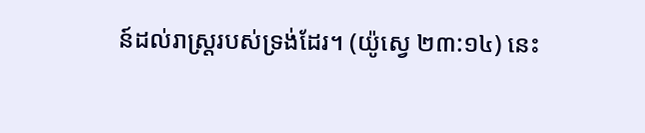ន៍ដល់រាស្ត្ររបស់ទ្រង់ដែរ។ (យ៉ូស្វេ ២៣:១៤) នេះ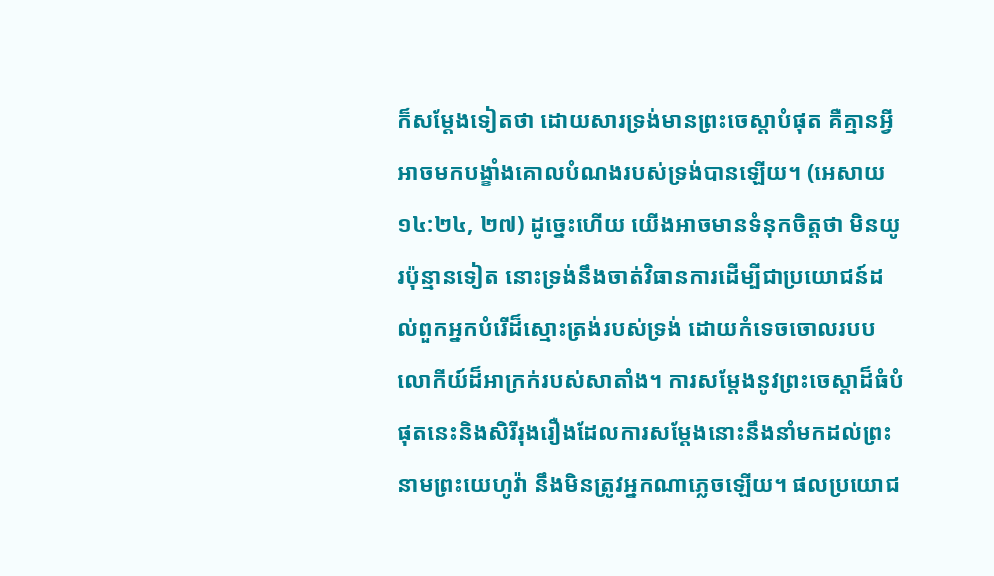ក៏សម្ដែងទៀតថា ដោយសារទ្រង់មានព្រះចេស្ដាបំផុត គឺគ្មានអ្វីអាចមកបង្ខាំងគោលបំណងរបស់ទ្រង់បានឡើយ។ (អេសាយ ១៤:២៤, ២៧) ដូច្នេះហើយ យើងអាចមានទំនុកចិត្តថា មិនយូរប៉ុន្មានទៀត នោះទ្រង់នឹងចាត់វិធានការដើម្បីជាប្រយោជន៍ដល់ពួកអ្នកបំរើដ៏ស្មោះត្រង់របស់ទ្រង់ ដោយកំទេចចោលរបបលោកីយ៍ដ៏អាក្រក់របស់សាតាំង។ ការសម្ដែងនូវព្រះចេស្ដាដ៏ធំបំផុតនេះនិងសិរីរុងរឿងដែលការសម្ដែងនោះនឹងនាំមកដល់ព្រះនាមព្រះយេហូវ៉ា នឹងមិនត្រូវអ្នកណាភ្លេចឡើយ។ ផលប្រយោជ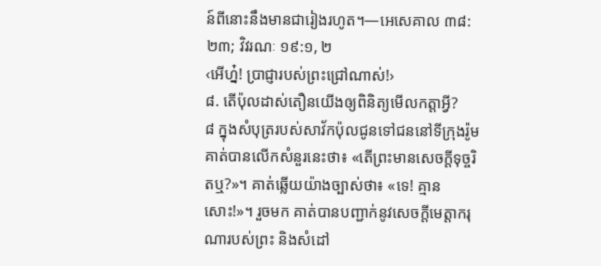ន៍ពីនោះនឹងមានជារៀងរហូត។—អេសេគាល ៣៨:២៣; វិវរណៈ ១៩:១, ២
‹អើហ្ន៎! ប្រាជ្ញារបស់ព្រះជ្រៅណាស់!›
៨. តើប៉ុលដាស់តឿនយើងឲ្យពិនិត្យមើលកត្ដាអ្វី?
៨ ក្នុងសំបុត្ររបស់សាវ័កប៉ុលជូនទៅជននៅទីក្រុងរ៉ូម គាត់បានលើកសំនួរនេះថា៖ «តើព្រះមានសេចក្ដីទុច្ចរិតឬ?»។ គាត់ឆ្លើយយ៉ាងច្បាស់ថា៖ «ទេ! គ្មានសោះ!»។ រួចមក គាត់បានបញ្ជាក់នូវសេចក្ដីមេត្ដាករុណារបស់ព្រះ និងសំដៅ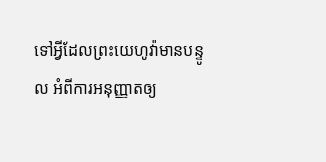ទៅអ្វីដែលព្រះយេហូវ៉ាមានបន្ទូល អំពីការអនុញ្ញាតឲ្យ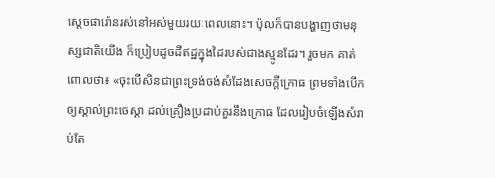ស្តេចផារ៉ោនរស់នៅអស់មួយរយៈពេលនោះ។ ប៉ុលក៏បានបង្ហាញថាមនុស្សជាតិយើង ក៏ប្រៀបដូចដីឥដ្ឋក្នុងដៃរបស់ជាងស្មូនដែរ។ រួចមក គាត់ពោលថា៖ «ចុះបើសិនជាព្រះទ្រង់ចង់សំដែងសេចក្ដីក្រោធ ព្រមទាំងបើកឲ្យស្គាល់ព្រះចេស្ដា ដល់គ្រឿងប្រដាប់គួរនឹងក្រោធ ដែលរៀបចំឡើងសំរាប់តែ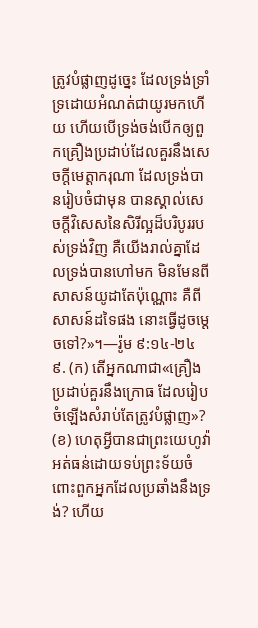ត្រូវបំផ្លាញដូច្នេះ ដែលទ្រង់ទ្រាំទ្រដោយអំណត់ជាយូរមកហើយ ហើយបើទ្រង់ចង់បើកឲ្យពួកគ្រឿងប្រដាប់ដែលគួរនឹងសេចក្ដីមេត្ដាករុណា ដែលទ្រង់បានរៀបចំជាមុន បានស្គាល់សេចក្ដីវិសេសនៃសិរីល្អដ៏បរិបូររបស់ទ្រង់វិញ គឺយើងរាល់គ្នាដែលទ្រង់បានហៅមក មិនមែនពីសាសន៍យូដាតែប៉ុណ្ណោះ គឺពីសាសន៍ដទៃផង នោះធ្វើដូចម្ដេចទៅ?»។—រ៉ូម ៩:១៤-២៤
៩. (ក) តើអ្នកណាជា«គ្រឿងប្រដាប់គួរនឹងក្រោធ ដែលរៀបចំឡើងសំរាប់តែត្រូវបំផ្លាញ»? (ខ) ហេតុអ្វីបានជាព្រះយេហូវ៉ាអត់ធន់ដោយទប់ព្រះទ័យចំពោះពួកអ្នកដែលប្រឆាំងនឹងទ្រង់? ហើយ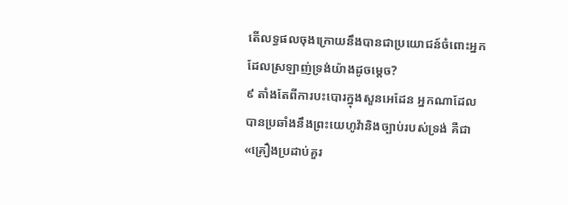តើលទ្ធផលចុងក្រោយនឹងបានជាប្រយោជន៍ចំពោះអ្នកដែលស្រឡាញ់ទ្រង់យ៉ាងដូចម្ដេច?
៩ តាំងតែពីការបះបោរក្នុងសួនអេដែន អ្នកណាដែលបានប្រឆាំងនឹងព្រះយេហូវ៉ានិងច្បាប់របស់ទ្រង់ គឺជា«គ្រឿងប្រដាប់គួរ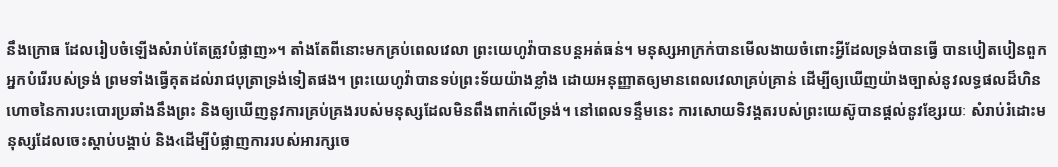នឹងក្រោធ ដែលរៀបចំឡើងសំរាប់តែត្រូវបំផ្លាញ»។ តាំងតែពីនោះមកគ្រប់ពេលវេលា ព្រះយេហូវ៉ាបានបន្តអត់ធន់។ មនុស្សអាក្រក់បានមើលងាយចំពោះអ្វីដែលទ្រង់បានធ្វើ បានបៀតបៀនពួកអ្នកបំរើរបស់ទ្រង់ ព្រមទាំងធ្វើគុតដល់រាជបុត្រាទ្រង់ទៀតផង។ ព្រះយេហូវ៉ាបានទប់ព្រះទ័យយ៉ាងខ្លាំង ដោយអនុញ្ញាតឲ្យមានពេលវេលាគ្រប់គ្រាន់ ដើម្បីឲ្យឃើញយ៉ាងច្បាស់នូវលទ្ធផលដ៏ហិនហោចនៃការបះបោរប្រឆាំងនឹងព្រះ និងឲ្យឃើញនូវការគ្រប់គ្រងរបស់មនុស្សដែលមិនពឹងពាក់លើទ្រង់។ នៅពេលទន្ទឹមនេះ ការសោយទិវង្គតរបស់ព្រះយេស៊ូបានផ្ដល់នូវខ្សែរយៈ សំរាប់រំដោះមនុស្សដែលចេះស្ដាប់បង្គាប់ និង‹ដើម្បីបំផ្លាញការរបស់អារក្សចេ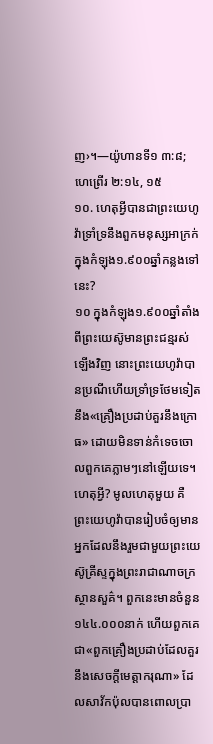ញ›។—យ៉ូហានទី១ ៣:៨; ហេព្រើរ ២:១៤, ១៥
១០. ហេតុអ្វីបានជាព្រះយេហូវ៉ាទ្រាំទ្រនឹងពួកមនុស្សអាក្រក់ ក្នុងកំឡុង១.៩០០ឆ្នាំកន្លងទៅនេះ?
១០ ក្នុងកំឡុង១.៩០០ឆ្នាំតាំងពីព្រះយេស៊ូមានព្រះជន្មរស់ឡើងវិញ នោះព្រះយេហូវ៉ាបានប្រណីហើយទ្រាំទ្រថែមទៀតនឹង«គ្រឿងប្រដាប់គួរនឹងក្រោធ» ដោយមិនទាន់កំទេចចោលពួកគេភ្លាមៗនៅឡើយទេ។ ហេតុអ្វី? មូលហេតុមួយ គឺព្រះយេហូវ៉ាបានរៀបចំឲ្យមានអ្នកដែលនឹងរួមជាមួយព្រះយេស៊ូគ្រីស្ទក្នុងព្រះរាជាណាចក្រស្ថានសួគ៌។ ពួកនេះមានចំនួន១៤៤.០០០នាក់ ហើយពួកគេជា«ពួកគ្រឿងប្រដាប់ដែលគួរនឹងសេចក្ដីមេត្ដាករុណា» ដែលសាវ័កប៉ុលបានពោលប្រា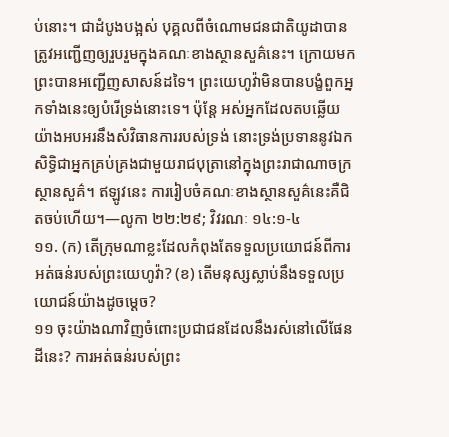ប់នោះ។ ជាដំបូងបង្អស់ បុគ្គលពីចំណោមជនជាតិយូដាបានត្រូវអញ្ជើញឲ្យរួបរួមក្នុងគណៈខាងស្ថានសួគ៌នេះ។ ក្រោយមក ព្រះបានអញ្ជើញសាសន៍ដទៃ។ ព្រះយេហូវ៉ាមិនបានបង្ខំពួកអ្នកទាំងនេះឲ្យបំរើទ្រង់នោះទេ។ ប៉ុន្តែ អស់អ្នកដែលតបឆ្លើយយ៉ាងអបអរនឹងសំវិធានការរបស់ទ្រង់ នោះទ្រង់ប្រទាននូវឯកសិទ្ធិជាអ្នកគ្រប់គ្រងជាមួយរាជបុត្រានៅក្នុងព្រះរាជាណាចក្រស្ថានសួគ៌។ ឥឡូវនេះ ការរៀបចំគណៈខាងស្ថានសួគ៌នេះគឺជិតចប់ហើយ។—លូកា ២២:២៩; វិវរណៈ ១៤:១-៤
១១. (ក) តើក្រុមណាខ្លះដែលកំពុងតែទទួលប្រយោជន៍ពីការអត់ធន់របស់ព្រះយេហូវ៉ា? (ខ) តើមនុស្សស្លាប់នឹងទទួលប្រយោជន៍យ៉ាងដូចម្ដេច?
១១ ចុះយ៉ាងណាវិញចំពោះប្រជាជនដែលនឹងរស់នៅលើផែនដីនេះ? ការអត់ធន់របស់ព្រះ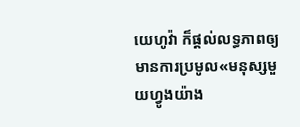យេហូវ៉ា ក៏ផ្ដល់លទ្ធភាពឲ្យមានការប្រមូល«មនុស្សមួយហ្វូងយ៉ាង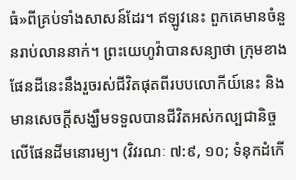ធំ»ពីគ្រប់ទាំងសាសន៍ដែរ។ ឥឡូវនេះ ពួកគេមានចំនួនរាប់លាននាក់។ ព្រះយេហូវ៉ាបានសន្យាថា ក្រុមខាងផែនដីនេះនឹងរួចរស់ជីវិតផុតពីរបបលោកីយ៍នេះ និងមានសេចក្ដីសង្ឃឹមទទួលបានជីវិតអស់កល្បជានិច្ចលើផែនដីមនោរម្យ។ (វិវរណៈ ៧:៩, ១០; ទំនុកដំកើ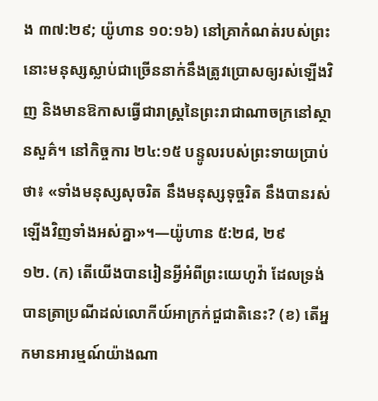ង ៣៧:២៩; យ៉ូហាន ១០:១៦) នៅគ្រាកំណត់របស់ព្រះ នោះមនុស្សស្លាប់ជាច្រើននាក់នឹងត្រូវប្រោសឲ្យរស់ឡើងវិញ និងមានឱកាសធ្វើជារាស្ត្រនៃព្រះរាជាណាចក្រនៅស្ថានសួគ៌។ នៅកិច្ចការ ២៤:១៥ បន្ទូលរបស់ព្រះទាយប្រាប់ថា៖ «ទាំងមនុស្សសុចរិត នឹងមនុស្សទុច្ចរិត នឹងបានរស់ឡើងវិញទាំងអស់គ្នា»។—យ៉ូហាន ៥:២៨, ២៩
១២. (ក) តើយើងបានរៀនអ្វីអំពីព្រះយេហូវ៉ា ដែលទ្រង់បានត្រាប្រណីដល់លោកីយ៍អាក្រក់ជួជាតិនេះ? (ខ) តើអ្នកមានអារម្មណ៍យ៉ាងណា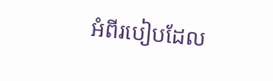អំពីរបៀបដែល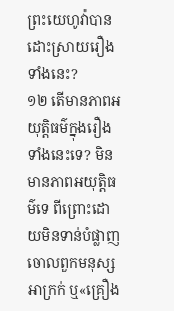ព្រះយេហូវ៉ាបានដោះស្រាយរឿងទាំងនេះ?
១២ តើមានភាពអយុត្ដិធម៌ក្នុងរឿងទាំងនេះទេ? មិនមានភាពអយុត្ដិធម៌ទេ ពីព្រោះដោយមិនទាន់បំផ្លាញចោលពួកមនុស្សអាក្រក់ ឬ«គ្រឿង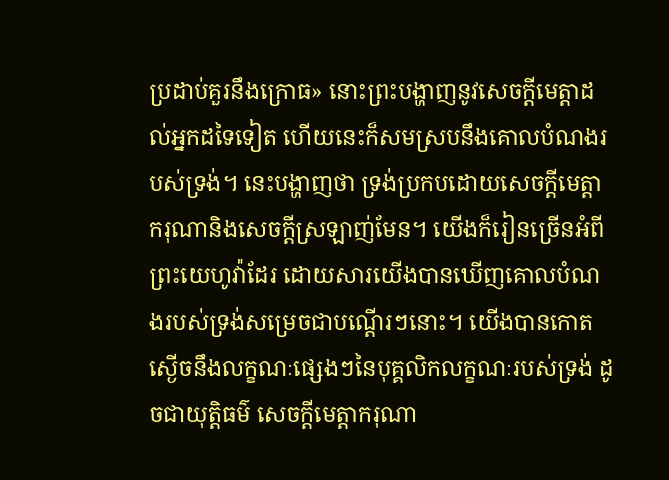ប្រដាប់គួរនឹងក្រោធ» នោះព្រះបង្ហាញនូវសេចក្ដីមេត្ដាដល់អ្នកដទៃទៀត ហើយនេះក៏សមស្របនឹងគោលបំណងរបស់ទ្រង់។ នេះបង្ហាញថា ទ្រង់ប្រកបដោយសេចក្ដីមេត្ដាករុណានិងសេចក្ដីស្រឡាញ់មែន។ យើងក៏រៀនច្រើនអំពីព្រះយេហូវ៉ាដែរ ដោយសារយើងបានឃើញគោលបំណងរបស់ទ្រង់សម្រេចជាបណ្ដើរៗនោះ។ យើងបានកោតស្ងើចនឹងលក្ខណៈផ្សេងៗនៃបុគ្គលិកលក្ខណៈរបស់ទ្រង់ ដូចជាយុត្ដិធម៌ សេចក្ដីមេត្ដាករុណា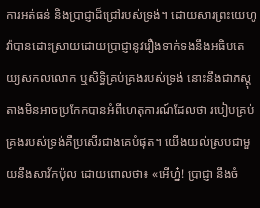ការអត់ធន់ និងប្រាជ្ញាដ៏ជ្រៅរបស់ទ្រង់។ ដោយសារព្រះយេហូវ៉ាបានដោះស្រាយដោយប្រាជ្ញានូវរឿងទាក់ទងនឹងអធិបតេយ្យសកលលោក ឬសិទ្ធិគ្រប់គ្រងរបស់ទ្រង់ នោះនឹងជាភស្តុតាងមិនអាចប្រកែកបានអំពីហេតុការណ៍ដែលថា របៀបគ្រប់គ្រងរបស់ទ្រង់គឺប្រសើរជាងគេបំផុត។ យើងយល់ស្របជាមួយនឹងសាវ័កប៉ុល ដោយពោលថា៖ «អើហ្ន៎! ប្រាជ្ញា នឹងចំ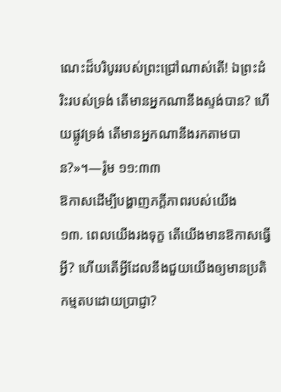ណេះដ៏បរិបូររបស់ព្រះជ្រៅណាស់តើ! ឯព្រះដំរិះរបស់ទ្រង់ តើមានអ្នកណានឹងស្ទង់បាន? ហើយផ្លូវទ្រង់ តើមានអ្នកណានឹងរកតាមបាន?»។—រ៉ូម ១១:៣៣
ឱកាសដើម្បីបង្ហាញភក្ដីភាពរបស់យើង
១៣. ពេលយើងរងទុក្ខ តើយើងមានឱកាសធ្វើអ្វី? ហើយតើអ្វីដែលនឹងជួយយើងឲ្យមានប្រតិកម្មតបដោយប្រាជ្ញា?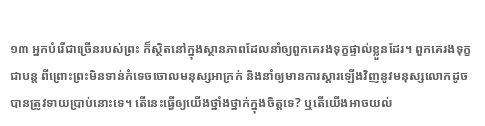១៣ អ្នកបំរើជាច្រើនរបស់ព្រះ ក៏ស្ថិតនៅក្នុងស្ថានភាពដែលនាំឲ្យពួកគេរងទុក្ខផ្ទាល់ខ្លួនដែរ។ ពួកគេរងទុក្ខជាបន្ត ពីព្រោះព្រះមិនទាន់កំទេចចោលមនុស្សអាក្រក់ និងនាំឲ្យមានការស្ដារឡើងវិញនូវមនុស្សលោកដូចបានត្រូវទាយប្រាប់នោះទេ។ តើនេះធ្វើឲ្យយើងថ្នាំងថ្នាក់ក្នុងចិត្តទេ? ឬតើយើងអាចយល់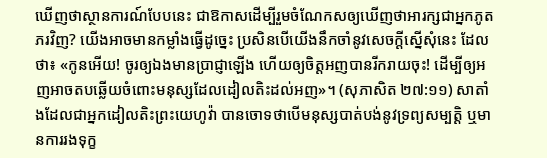ឃើញថាស្ថានការណ៍បែបនេះ ជាឱកាសដើម្បីរួមចំណែកសឲ្យឃើញថាអារក្សជាអ្នកភូតភរវិញ? យើងអាចមានកម្លាំងធ្វើដូច្នេះ ប្រសិនបើយើងនឹកចាំនូវសេចក្ដីស្នើសុំនេះ ដែលថា៖ «កូនអើយ! ចូរឲ្យឯងមានប្រាជ្ញាឡើង ហើយឲ្យចិត្តអញបានរីករាយចុះ! ដើម្បីឲ្យអញអាចតបឆ្លើយចំពោះមនុស្សដែលដៀលតិះដល់អញ»។ (សុភាសិត ២៧:១១) សាតាំងដែលជាអ្នកដៀលតិះព្រះយេហូវ៉ា បានចោទថាបើមនុស្សបាត់បង់នូវទ្រព្យសម្បត្ដិ ឬមានការរងទុក្ខ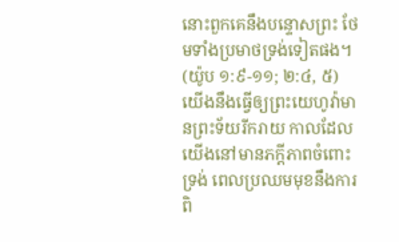នោះពួកគេនឹងបន្ទោសព្រះ ថែមទាំងប្រមាថទ្រង់ទៀតផង។ (យ៉ូប ១:៩-១១; ២:៤, ៥) យើងនឹងធ្វើឲ្យព្រះយេហូវ៉ាមានព្រះទ័យរីករាយ កាលដែលយើងនៅមានភក្ដីភាពចំពោះទ្រង់ ពេលប្រឈមមុខនឹងការពិ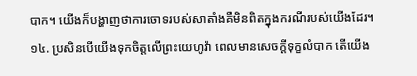បាក។ យើងក៏បង្ហាញថាការចោទរបស់សាតាំងគឺមិនពិតក្នុងករណីរបស់យើងដែរ។
១៤. ប្រសិនបើយើងទុកចិត្តលើព្រះយេហូវ៉ា ពេលមានសេចក្ដីទុក្ខលំបាក តើយើង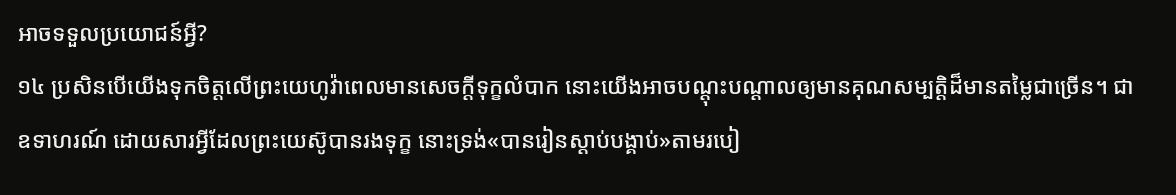អាចទទួលប្រយោជន៍អ្វី?
១៤ ប្រសិនបើយើងទុកចិត្តលើព្រះយេហូវ៉ាពេលមានសេចក្ដីទុក្ខលំបាក នោះយើងអាចបណ្ដុះបណ្ដាលឲ្យមានគុណសម្បត្ដិដ៏មានតម្លៃជាច្រើន។ ជាឧទាហរណ៍ ដោយសារអ្វីដែលព្រះយេស៊ូបានរងទុក្ខ នោះទ្រង់«បានរៀនស្ដាប់បង្គាប់»តាមរបៀ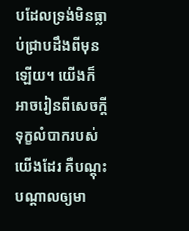បដែលទ្រង់មិនធ្លាប់ជ្រាបដឹងពីមុនឡើយ។ យើងក៏អាចរៀនពីសេចក្ដីទុក្ខលំបាករបស់យើងដែរ គឺបណ្ដុះបណ្ដាលឲ្យមា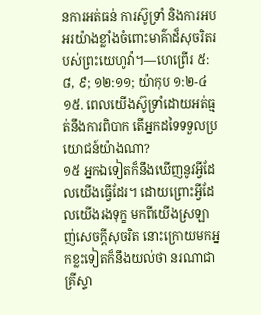នការអត់ធន់ ការស៊ូទ្រាំ និងការអបអរយ៉ាងខ្លាំងចំពោះមាគ៌ាដ៏សុចរិតរបស់ព្រះយេហូវ៉ា។—ហេព្រើរ ៥:៨, ៩; ១២:១១; យ៉ាកុប ១:២-៤
១៥. ពេលយើងស៊ូទ្រាំដោយអត់ធ្មត់នឹងការពិបាក តើអ្នកដទៃទទួលប្រយោជន៍យ៉ាងណា?
១៥ អ្នកឯទៀតក៏នឹងឃើញនូវអ្វីដែលយើងធ្វើដែរ។ ដោយព្រោះអ្វីដែលយើងរងទុក្ខ មកពីយើងស្រឡាញ់សេចក្ដីសុចរិត នោះក្រោយមកអ្នកខ្លះទៀតក៏នឹងយល់ថា នរណាជាគ្រីស្ទា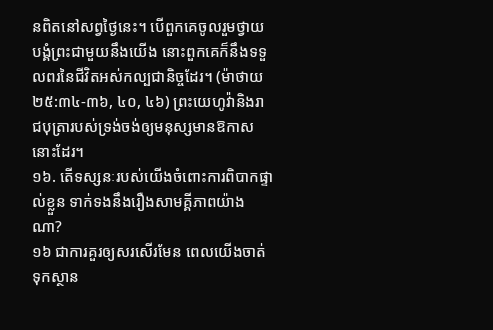នពិតនៅសព្វថ្ងៃនេះ។ បើពួកគេចូលរួមថ្វាយបង្គំព្រះជាមួយនឹងយើង នោះពួកគេក៏នឹងទទួលពរនៃជីវិតអស់កល្បជានិច្ចដែរ។ (ម៉ាថាយ ២៥:៣៤-៣៦, ៤០, ៤៦) ព្រះយេហូវ៉ានិងរាជបុត្រារបស់ទ្រង់ចង់ឲ្យមនុស្សមានឱកាសនោះដែរ។
១៦. តើទស្សនៈរបស់យើងចំពោះការពិបាកផ្ទាល់ខ្លួន ទាក់ទងនឹងរឿងសាមគ្គីភាពយ៉ាងណា?
១៦ ជាការគួរឲ្យសរសើរមែន ពេលយើងចាត់ទុកស្ថាន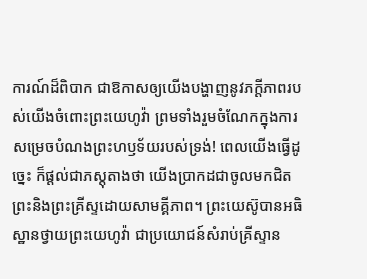ការណ៍ដ៏ពិបាក ជាឱកាសឲ្យយើងបង្ហាញនូវភក្ដីភាពរបស់យើងចំពោះព្រះយេហូវ៉ា ព្រមទាំងរួមចំណែកក្នុងការសម្រេចបំណងព្រះហឫទ័យរបស់ទ្រង់! ពេលយើងធ្វើដូច្នេះ ក៏ផ្ដល់ជាភស្តុតាងថា យើងប្រាកដជាចូលមកជិតព្រះនិងព្រះគ្រីស្ទដោយសាមគ្គីភាព។ ព្រះយេស៊ូបានអធិស្ឋានថ្វាយព្រះយេហូវ៉ា ជាប្រយោជន៍សំរាប់គ្រីស្ទាន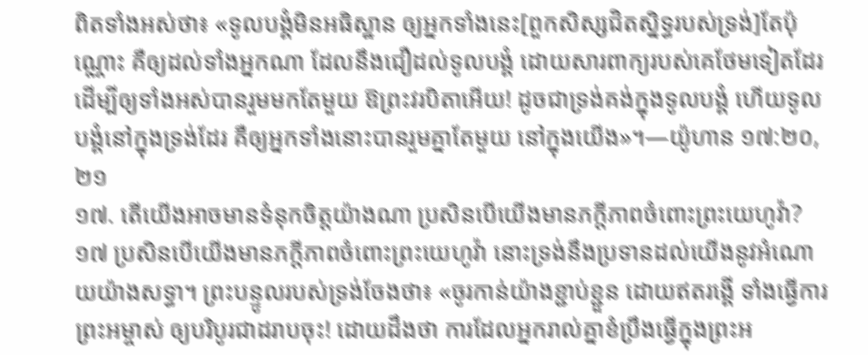ពិតទាំងអស់ថា៖ «ទូលបង្គំមិនអធិស្ឋាន ឲ្យអ្នកទាំងនេះ[ពួកសិស្សជិតស្និទ្ធរបស់ទ្រង់]តែប៉ុណ្ណោះ គឺឲ្យដល់ទាំងអ្នកណា ដែលនឹងជឿដល់ទូលបង្គំ ដោយសារពាក្យរបស់គេថែមទៀតដែរ ដើម្បីឲ្យទាំងអស់បានរួមមកតែមួយ ឱព្រះវរបិតាអើយ! ដូចជាទ្រង់គង់ក្នុងទូលបង្គំ ហើយទូលបង្គំនៅក្នុងទ្រង់ដែរ គឺឲ្យអ្នកទាំងនោះបានរួមគ្នាតែមួយ នៅក្នុងយើង»។—យ៉ូហាន ១៧:២០, ២១
១៧. តើយើងអាចមានទំនុកចិត្តយ៉ាងណា ប្រសិនបើយើងមានភក្ដីភាពចំពោះព្រះយេហូវ៉ា?
១៧ ប្រសិនបើយើងមានភក្ដីភាពចំពោះព្រះយេហូវ៉ា នោះទ្រង់នឹងប្រទានដល់យើងនូវអំណោយយ៉ាងសទ្ធា។ ព្រះបន្ទូលរបស់ទ្រង់ចែងថា៖ «ចូរកាន់យ៉ាងខ្ជាប់ខ្ជួន ដោយឥតរង្គើ ទាំងធ្វើការព្រះអម្ចាស់ ឲ្យបរិបូរជាដរាបចុះ! ដោយដឹងថា ការដែលអ្នករាល់គ្នាខំប្រឹងធ្វើក្នុងព្រះអ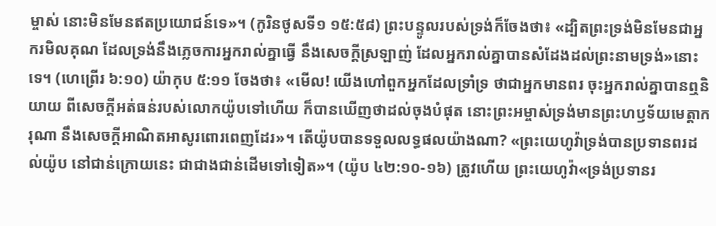ម្ចាស់ នោះមិនមែនឥតប្រយោជន៍ទេ»។ (កូរិនថូសទី១ ១៥:៥៨) ព្រះបន្ទូលរបស់ទ្រង់ក៏ចែងថា៖ «ដ្បិតព្រះទ្រង់មិនមែនជាអ្នករមិលគុណ ដែលទ្រង់នឹងភ្លេចការអ្នករាល់គ្នាធ្វើ នឹងសេចក្ដីស្រឡាញ់ ដែលអ្នករាល់គ្នាបានសំដែងដល់ព្រះនាមទ្រង់»នោះទេ។ (ហេព្រើរ ៦:១០) យ៉ាកុប ៥:១១ ចែងថា៖ «មើល! យើងហៅពួកអ្នកដែលទ្រាំទ្រ ថាជាអ្នកមានពរ ចុះអ្នករាល់គ្នាបានឮនិយាយ ពីសេចក្ដីអត់ធន់របស់លោកយ៉ូបទៅហើយ ក៏បានឃើញថាដល់ចុងបំផុត នោះព្រះអម្ចាស់ទ្រង់មានព្រះហឫទ័យមេត្ដាករុណា នឹងសេចក្ដីអាណិតអាសូរពោរពេញដែរ»។ តើយ៉ូបបានទទួលលទ្ធផលយ៉ាងណា? «ព្រះយេហូវ៉ាទ្រង់បានប្រទានពរដល់យ៉ូប នៅជាន់ក្រោយនេះ ជាជាងជាន់ដើមទៅទៀត»។ (យ៉ូប ៤២:១០-១៦) ត្រូវហើយ ព្រះយេហូវ៉ា«ទ្រង់ប្រទានរ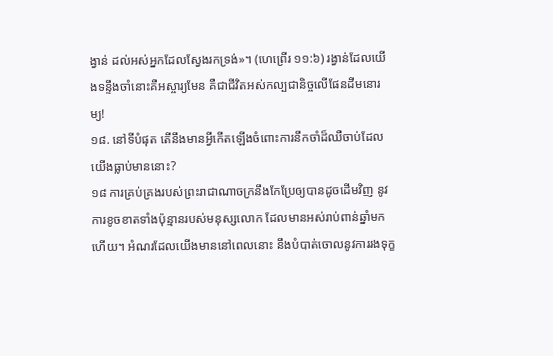ង្វាន់ ដល់អស់អ្នកដែលស្វែងរកទ្រង់»។ (ហេព្រើរ ១១:៦) រង្វាន់ដែលយើងទន្ទឹងចាំនោះគឺអស្ចារ្យមែន គឺជាជីវិតអស់កល្បជានិច្ចលើផែនដីមនោរម្យ!
១៨. នៅទីបំផុត តើនឹងមានអ្វីកើតឡើងចំពោះការនឹកចាំដ៏ឈឺចាប់ដែលយើងធ្លាប់មាននោះ?
១៨ ការគ្រប់គ្រងរបស់ព្រះរាជាណាចក្រនឹងកែប្រែឲ្យបានដូចដើមវិញ នូវការខូចខាតទាំងប៉ុន្មានរបស់មនុស្សលោក ដែលមានអស់រាប់ពាន់ឆ្នាំមកហើយ។ អំណរដែលយើងមាននៅពេលនោះ នឹងបំបាត់ចោលនូវការរងទុក្ខ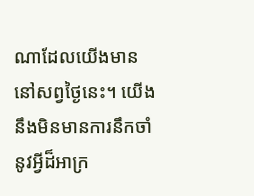ណាដែលយើងមាននៅសព្វថ្ងៃនេះ។ យើងនឹងមិនមានការនឹកចាំនូវអ្វីដ៏អាក្រ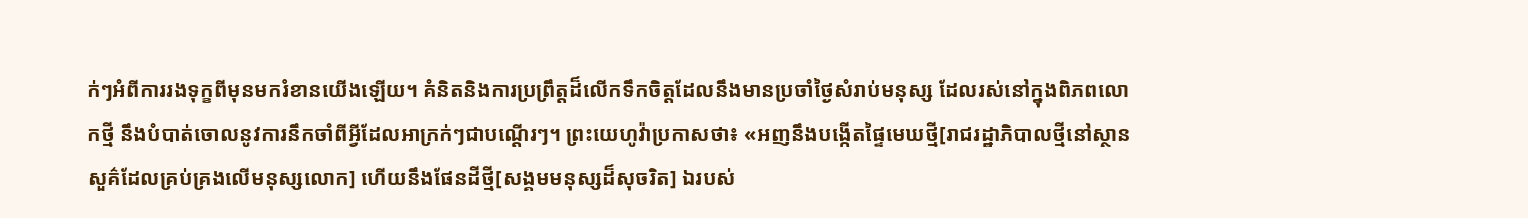ក់ៗអំពីការរងទុក្ខពីមុនមករំខានយើងឡើយ។ គំនិតនិងការប្រព្រឹត្តដ៏លើកទឹកចិត្តដែលនឹងមានប្រចាំថ្ងៃសំរាប់មនុស្ស ដែលរស់នៅក្នុងពិភពលោកថ្មី នឹងបំបាត់ចោលនូវការនឹកចាំពីអ្វីដែលអាក្រក់ៗជាបណ្ដើរៗ។ ព្រះយេហូវ៉ាប្រកាសថា៖ «អញនឹងបង្កើតផ្ទៃមេឃថ្មី[រាជរដ្ឋាភិបាលថ្មីនៅស្ថានសួគ៌ដែលគ្រប់គ្រងលើមនុស្សលោក] ហើយនឹងផែនដីថ្មី[សង្គមមនុស្សដ៏សុចរិត] ឯរបស់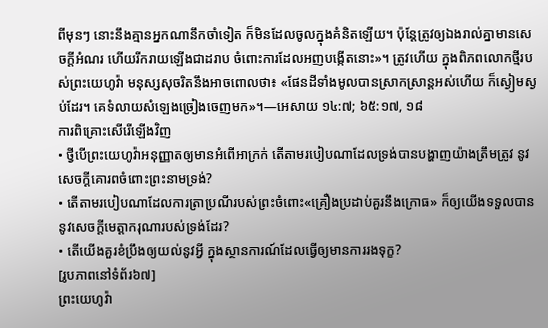ពីមុនៗ នោះនឹងគ្មានអ្នកណានឹកចាំទៀត ក៏មិនដែលចូលក្នុងគំនិតឡើយ។ ប៉ុន្តែត្រូវឲ្យឯងរាល់គ្នាមានសេចក្ដីអំណរ ហើយរីករាយឡើងជាដរាប ចំពោះការដែលអញបង្កើតនោះ»។ ត្រូវហើយ ក្នុងពិភពលោកថ្មីរបស់ព្រះយេហូវ៉ា មនុស្សសុចរិតនឹងអាចពោលថា៖ «ផែនដីទាំងមូលបានស្រាកស្រាន្តអស់ហើយ ក៏ស្ងៀមស្ងប់ដែរ។ គេទំលាយសំឡេងច្រៀងចេញមក»។—អេសាយ ១៤:៧; ៦៥:១៧, ១៨
ការពិគ្រោះសើរើឡើងវិញ
• ថ្វីបើព្រះយេហូវ៉ាអនុញ្ញាតឲ្យមានអំពើអាក្រក់ តើតាមរបៀបណាដែលទ្រង់បានបង្ហាញយ៉ាងត្រឹមត្រូវ នូវសេចក្ដីគោរពចំពោះព្រះនាមទ្រង់?
• តើតាមរបៀបណាដែលការត្រាប្រណីរបស់ព្រះចំពោះ«គ្រឿងប្រដាប់គួរនឹងក្រោធ» ក៏ឲ្យយើងទទួលបាននូវសេចក្ដីមេត្ដាករុណារបស់ទ្រង់ដែរ?
• តើយើងគួរខំប្រឹងឲ្យយល់នូវអ្វី ក្នុងស្ថានការណ៍ដែលធ្វើឲ្យមានការរងទុក្ខ?
[រូបភាពនៅទំព័រ៦៧]
ព្រះយេហូវ៉ា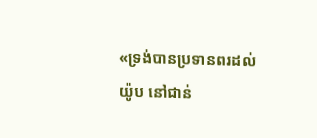«ទ្រង់បានប្រទានពរដល់យ៉ូប នៅជាន់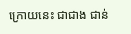ក្រោយនេះ ជាជាង ជាន់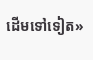ដើមទៅទៀត»